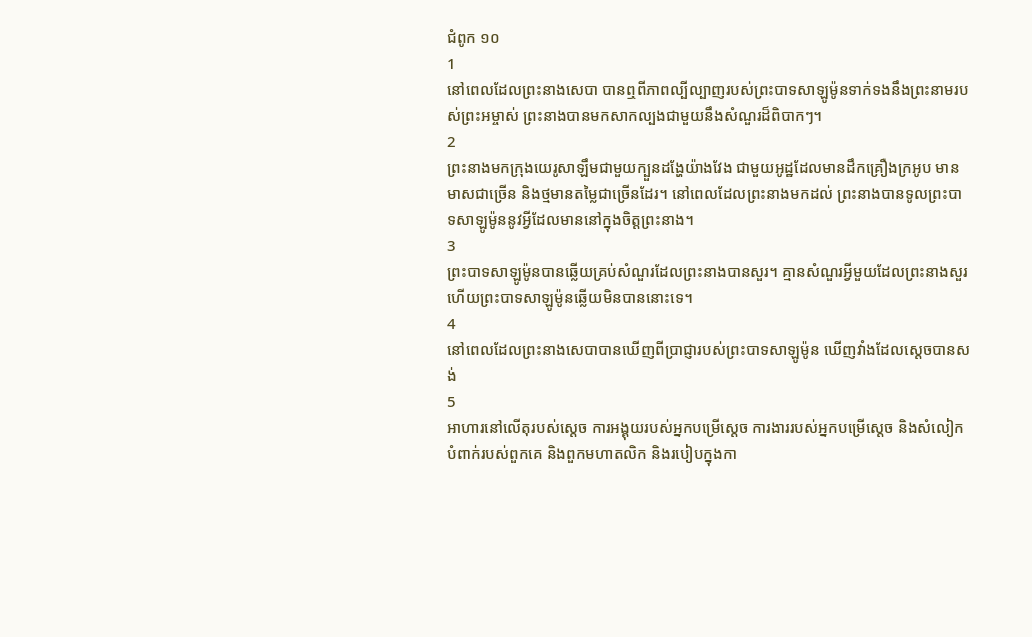ជំពូក ១០
1
នៅពេលដែលព្រះនាងសេបា បានឮពីភាពល្បីល្បាញរបស់ព្រះបាទសាឡូម៉ូនទាក់ទងនឹងព្រះនាមរបស់ព្រះអម្ចាស់ ព្រះនាងបានមកសាកល្បងជាមួយនឹងសំណួរដ៏ពិបាកៗ។
2
ព្រះនាងមកក្រុងយេរូសាឡឹមជាមួយក្បួនដង្ហែយ៉ាងវែង ជាមួយអូដ្ឋដែលមានដឹកគ្រឿងក្រអូប មានមាសជាច្រើន និងថ្មមានតម្លៃជាច្រើនដែរ។ នៅពេលដែលព្រះនាងមកដល់ ព្រះនាងបានទូលព្រះបាទសាឡូម៉ូននូវអ្វីដែលមាននៅក្នុងចិត្តព្រះនាង។
3
ព្រះបាទសាឡូម៉ូនបានឆ្លើយគ្រប់សំណួរដែលព្រះនាងបានសួរ។ គ្មានសំណួរអ្វីមួយដែលព្រះនាងសួរហើយព្រះបាទសាឡូម៉ូនឆ្លើយមិនបាននោះទេ។
4
នៅពេលដែលព្រះនាងសេបាបានឃើញពីប្រាជ្ញារបស់ព្រះបាទសាឡូម៉ូន ឃើញវាំងដែលស្តេចបានសង់
5
អាហារនៅលើតុរបស់ស្តេច ការអង្គុយរបស់អ្នកបម្រើស្តេច ការងាររបស់អ្នកបម្រើស្តេច និងសំលៀកបំពាក់របស់ពួកគេ និងពួកមហាតលិក និងរបៀបក្នុងកា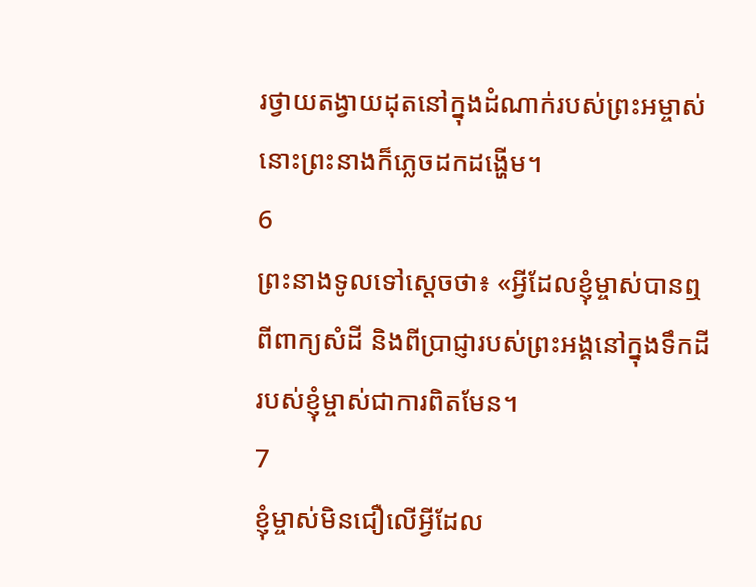រថ្វាយតង្វាយដុតនៅក្នុងដំណាក់របស់ព្រះអម្ចាស់ នោះព្រះនាងក៏ភ្លេចដកដង្ហើម។
6
ព្រះនាងទូលទៅស្តេចថា៖ «អ្វីដែលខ្ញុំម្ចាស់បានឮពីពាក្យសំដី និងពីប្រាជ្ញារបស់ព្រះអង្គនៅក្នុងទឹកដីរបស់ខ្ញុំម្ចាស់ជាការពិតមែន។
7
ខ្ញុំម្ចាស់មិនជឿលើអ្វីដែល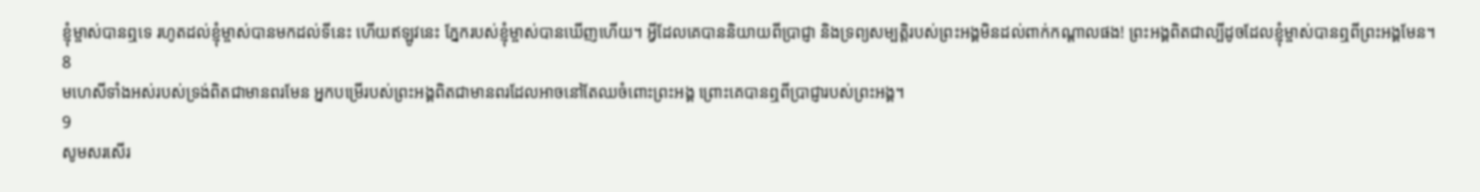ខ្ញុំម្ចាស់បានឮទេ រហូតដល់ខ្ញុំម្ចាស់បានមកដល់ទីនេះ ហើយឥឡូវនេះ ភ្នែករបស់ខ្ញុំម្ចាស់បានឃើញហើយ។ អ្វីដែលគេបាននិយាយពីប្រាជ្ញា និងទ្រព្យសម្បត្តិរបស់ព្រះអង្គមិនដល់ពាក់កណ្តាលផង! ព្រះអង្គពិតជាល្បីដូចដែលខ្ញុំម្ចាស់បានឮពីព្រះអង្គមែន។
8
មហេសីទាំងអស់របស់ទ្រង់ពិតជាមានពរមែន អ្នកបម្រើរបស់ព្រះអង្គពិតជាមានពរដែលអាចនៅតែឈចំពោះព្រះអង្គ ព្រោះគេបានឮពីប្រាជ្ញារបស់ព្រះអង្គ។
9
សូមសរសើរ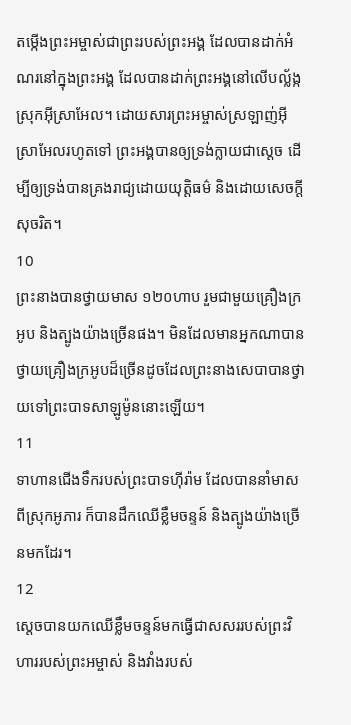តម្កើងព្រះអម្ចាស់ជាព្រះរបស់ព្រះអង្គ ដែលបានដាក់អំណរនៅក្នុងព្រះអង្គ ដែលបានដាក់ព្រះអង្គនៅលើបល្ល័ង្កស្រុកអ៊ីស្រាអែល។ ដោយសារព្រះអម្ចាស់ស្រឡាញ់អ៊ីស្រាអែលរហូតទៅ ព្រះអង្គបានឲ្យទ្រង់ក្លាយជាស្តេច ដើម្បីឲ្យទ្រង់បានគ្រងរាជ្យដោយយុត្តិធម៌ និងដោយសេចក្តីសុចរិត។
10
ព្រះនាងបានថ្វាយមាស ១២០ហាប រួមជាមួយគ្រឿងក្រអូប និងត្បូងយ៉ាងច្រើនផង។ មិនដែលមានអ្នកណាបានថ្វាយគ្រឿងក្រអូបដ៏ច្រើនដូចដែលព្រះនាងសេបាបានថ្វាយទៅព្រះបាទសាឡូម៉ូននោះឡើយ។
11
ទាហានជើងទឹករបស់ព្រះបាទហ៊ីរ៉ាម ដែលបាននាំមាសពីស្រុកអូភារ ក៏បានដឹកឈើខ្លឹមចន្ទន៍ និងត្បូងយ៉ាងច្រើនមកដែរ។
12
ស្តេចបានយកឈើខ្លឹមចន្ទន៍មកធ្វើជាសសររបស់ព្រះវិហាររបស់ព្រះអម្ចាស់ និងវាំងរបស់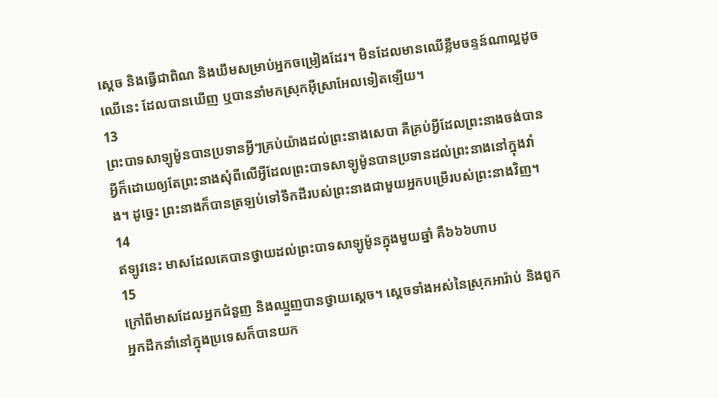ស្តេច និងធ្វើជាពិណ និងឃឹមសម្រាប់អ្នកចម្រៀងដែរ។ មិនដែលមានឈើខ្លឹមចន្ទន៍ណាល្អដូចឈើនេះ ដែលបានឃើញ ឬបាននាំមកស្រុកអ៊ីស្រាអែលទៀតឡើយ។
13
ព្រះបាទសាឡូម៉ូនបានប្រទានអ្វីៗគ្រប់យ៉ាងដល់ព្រះនាងសេបា គឺគ្រប់អ្វីដែលព្រះនាងចង់បាន អ្វីក៏ដោយឲ្យតែព្រះនាងសុំពីលើអ្វីដែលព្រះបាទសាឡូម៉ូនបានប្រទានដល់ព្រះនាងនៅក្នុងវាំង។ ដូច្នេះ ព្រះនាងក៏បានត្រឡប់ទៅទឹកដីរបស់ព្រះនាងជាមួយអ្នកបម្រើរបស់ព្រះនាងវិញ។
14
ឥឡូវនេះ មាសដែលគេបានថ្វាយដល់ព្រះបាទសាឡូម៉ូនក្នុងមួយឆ្នាំ គឺ៦៦៦ហាប
15
ក្រៅពីមាសដែលអ្នកជំនួញ និងឈ្មួញបានថ្វាយស្តេច។ ស្ដេចទាំងអស់នៃស្រុកអារ៉ាប់ និងពួកអ្នកដឹកនាំនៅក្នុងប្រទេសក៏បានយក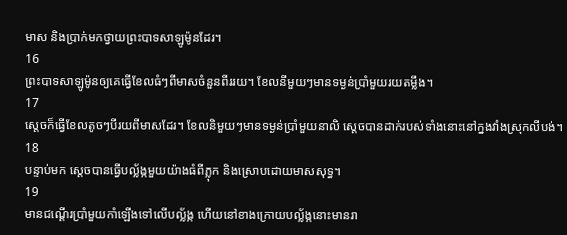មាស និងប្រាក់មកថ្វាយព្រះបាទសាឡូម៉ូនដែរ។
16
ព្រះបាទសាឡូម៉ូនឲ្យគេធ្វើខែលធំៗពីមាសចំនួនពីររយ។ ខែលនីមួយៗមានទម្ងន់ប្រាំមួយរយតម្លឹង។
17
ស្តេចក៏ធ្វើខែលតូចៗបីរយពីមាសដែរ។ ខែលនិមួយៗមានទម្ងន់ប្រាំមួយនាលិ ស្តេចបានដាក់របស់ទាំងនោះនៅក្នងវាំងស្រុកលីបង់។
18
បន្ទាប់មក ស្តេចបានធ្វើបល្ល័ង្កមួយយ៉ាងធំពីភ្លុក និងស្រោបដោយមាសសុទ្ធ។
19
មានជណ្តើរប្រាំមួយកាំឡើងទៅលើបល្ល័ង្ក ហើយនៅខាងក្រោយបល្ល័ង្កនោះមានរា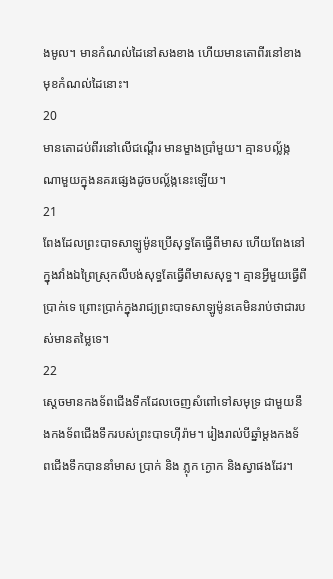ងមូល។ មានកំណល់ដៃនៅសងខាង ហើយមានតោពីរនៅខាងមុខកំណល់ដៃនោះ។
20
មានតោដប់ពីរនៅលើជណ្តើរ មានម្ខាងប្រាំមួយ។ គ្មានបល្ល័ង្កណាមួយក្នុងនគរផ្សេងដូចបល្ល័ង្កនេះឡើយ។
21
ពែងដែលព្រះបាទសាឡូម៉ូនប្រើសុទ្ធតែធ្វើពីមាស ហើយពែងនៅក្នុងវាំងឯព្រៃស្រុកលីបង់សុទ្ធតែធ្វើពីមាសសុទ្ធ។ គ្មានអ្វីមួយធ្វើពីប្រាក់ទេ ព្រោះប្រាក់ក្នុងរាជ្យព្រះបាទសាឡូម៉ូនគេមិនរាប់ថាជារបស់មានតម្លៃទេ។
22
ស្តេចមានកងទ័ពជើងទឹកដែលចេញសំពៅទៅសមុទ្រ ជាមួយនឹងកងទ័ពជើងទឹករបស់ព្រះបាទហ៊ីរ៉ាម។ រៀងរាល់បីឆ្នាំម្តងកងទ័ពជើងទឹកបាននាំមាស ប្រាក់ និង ភ្លុក ក្ងោក និងស្វាផងដែរ។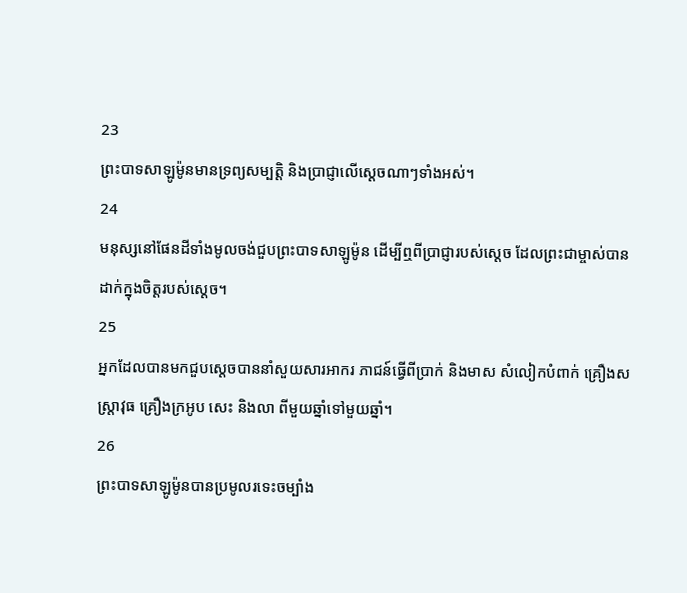23
ព្រះបាទសាឡូម៉ូនមានទ្រព្យសម្បត្តិ និងប្រាជ្ញាលើស្តេចណាៗទាំងអស់។
24
មនុស្សនៅផែនដីទាំងមូលចង់ជួបព្រះបាទសាឡូម៉ូន ដើម្បីឮពីប្រាជ្ញារបស់ស្តេច ដែលព្រះជាម្ចាស់បានដាក់ក្នុងចិត្តរបស់ស្តេច។
25
អ្នកដែលបានមកជួបស្តេចបាននាំសួយសារអាករ ភាជន៍ធ្វើពីប្រាក់ និងមាស សំលៀកបំពាក់ គ្រឿងសស្ត្រាវុធ គ្រឿងក្រអូប សេះ និងលា ពីមួយឆ្នាំទៅមួយឆ្នាំ។
26
ព្រះបាទសាឡូម៉ូនបានប្រមូលរទេះចម្បាំង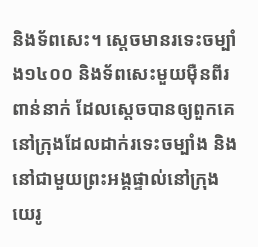និងទ័ពសេះ។ ស្តេចមានរទេះចម្បាំង១៤០០ និងទ័ពសេះមួយម៉ឺនពីរពាន់នាក់ ដែលស្តេចបានឲ្យពួកគេនៅក្រុងដែលដាក់រទេះចម្បាំង និងនៅជាមួយព្រះអង្គផ្ទាល់នៅក្រុងយេរូ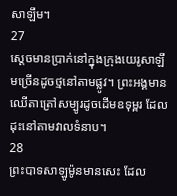សាឡឹម។
27
ស្តេចមានប្រាក់នៅក្នុងក្រុងយេរូសាឡឹមច្រើនដូចថ្មនៅតាមផ្លូវ។ ព្រះអង្គមានឈើតាត្រៅសម្បូរដូចដើមឧទុម្ពរ ដែលដុះនៅតាមវាលទំនាប។
28
ព្រះបាទសាឡូម៉ូនមានសេះ ដែល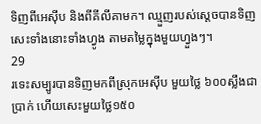ទិញពីអេស៊ីប និងពីគីលីគាមក។ ឈ្មួញរបស់ស្តេចបានទិញសេះទាំងនោះទាំងហ្វូង តាមតម្លៃក្នុងមួយហ្វួងៗ។
29
រទេះសម្បូរបានទិញមកពីស្រុកអេស៊ីប មួយថ្លៃ ៦០០ស្លឹងជាប្រាក់ ហើយសេះមួយថ្លៃ១៥០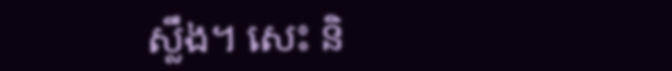ស្លឹង។ សេះ និ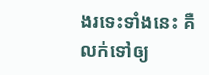ងរទេះទាំងនេះ គឺលក់ទៅឲ្យ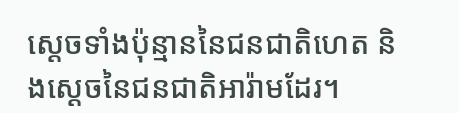ស្ដេចទាំងប៉ុន្មាននៃជនជាតិហេត និងស្ដេចនៃជនជាតិអារ៉ាមដែរ។